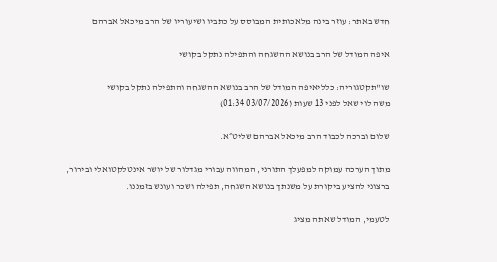חדש באתר: עוזר בינה מלאכותית המבוסס על כתביו ושיעוריו של הרב מיכאל אברהם

איפה המודל של הרב בנושא ההשגחה והתפילה נתקל בקושי

שו"תקטגוריה: כלליאיפה המודל של הרב בנושא ההשגחה והתפילה נתקל בקושי
משה לוי שאל לפני 13 שעות (03/07/2026 01:34)

שלום וברכה לכבוד הרב מיכאל אברהם שליט״א.

מתוך הערכה עמוקה למפעלך התורני, המהווה עבורי מגדלור של יושר אינטלקטואלי ובירור, ברצוני להציע ביקורת על משנתך בנושא השגחה, תפילה ושכר ועונש בזמננו.

לטעמי, המודל שאתה מציג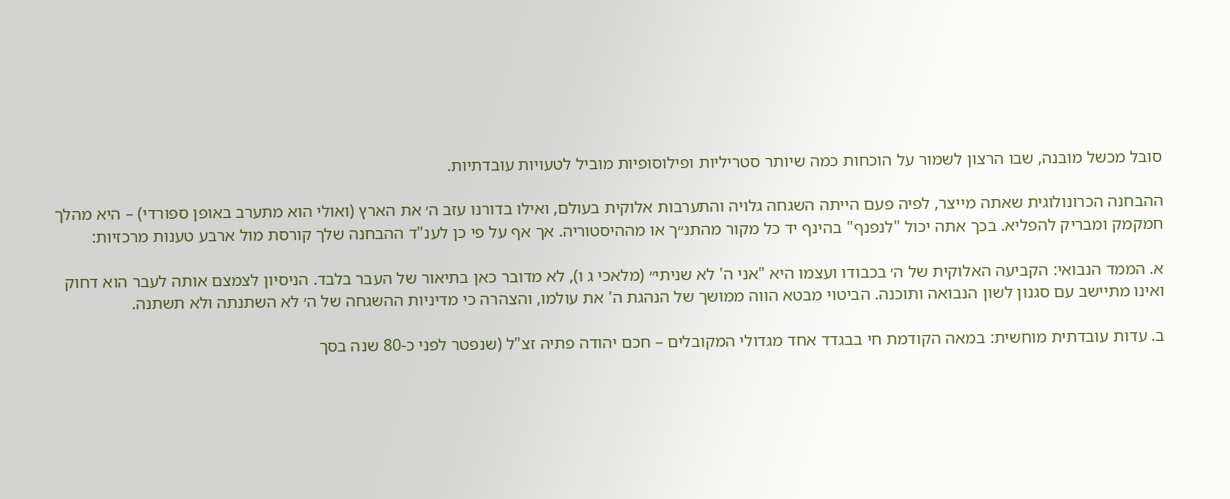סובל מכשל מובנה, שבו הרצון לשמור על הוכחות כמה שיותר סטריליות ופילוסופיות מוביל לטעויות עובדתיות.

ההבחנה הכרונולוגית שאתה מייצר, לפיה פעם הייתה השגחה גלויה והתערבות אלוקית בעולם, ואילו בדורנו עזב ה׳ את הארץ (ואולי הוא מתערב באופן ספורדי) – היא מהלך חמקמק ומבריק להפליא. בכך אתה יכול "לנפנף" בהינף יד כל מקור מהתנ״ך או מההיסטוריה. אך אף על פי כן לענ"ד ההבחנה שלך קורסת מול ארבע טענות מרכזיות:

א. הממד הנבואי: הקביעה האלוקית של ה׳ בכבודו ועצמו היא "אני ה' לא שניתי״ (מלאכי ג ו), לא מדובר כאן בתיאור של העבר בלבד. הניסיון לצמצם אותה לעבר הוא דחוק ואינו מתיישב עם סגנון לשון הנבואה ותוכנה. הביטוי מבטא הווה ממושך של הנהגת ה' את עולמו, והצהרה כי מדיניות ההשגחה של ה׳ לא השתנתה ולא תשתנה.

ב. עדות עובדתית מוחשית: במאה הקודמת חי בבגדד אחד מגדולי המקובלים – חכם יהודה פתיה זצ"ל (שנפטר לפני כ-80 שנה בסך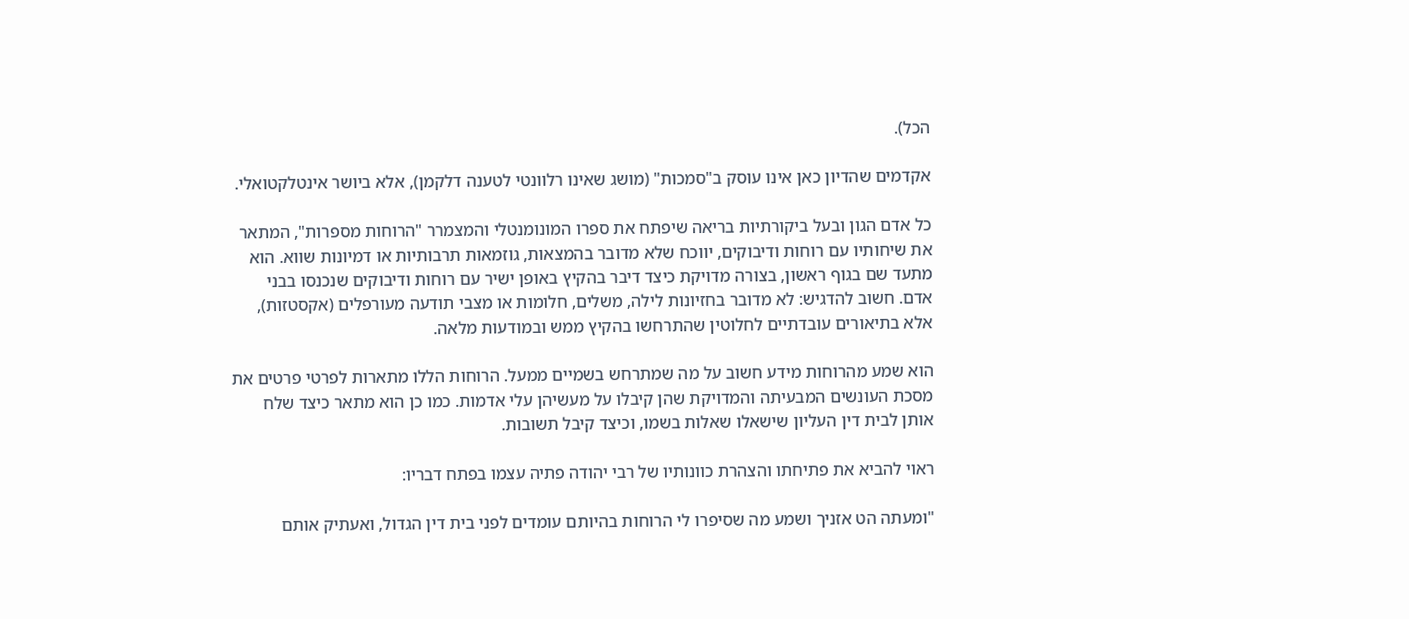הכל).

אקדמים שהדיון כאן אינו עוסק ב"סמכות" (מושג שאינו רלוונטי לטענה דלקמן), אלא ביושר אינטלקטואלי.

כל אדם הגון ובעל ביקורתיות בריאה שיפתח את ספרו המונומנטלי והמצמרר "הרוחות מספרות", המתאר את שיחותיו עם רוחות ודיבוקים, יווכח שלא מדובר בהמצאות, גוזמאות תרבותיות או דמיונות שווא. הוא מתעד שם בגוף ראשון, בצורה מדויקת כיצד דיבר בהקיץ באופן ישיר עם רוחות ודיבוקים שנכנסו בבני אדם. חשוב להדגיש: לא מדובר בחזיונות לילה, משלים, חלומות או מצבי תודעה מעורפלים (אקסטזות), אלא בתיאורים עובדתיים לחלוטין שהתרחשו בהקיץ ממש ובמודעות מלאה.

הוא שמע מהרוחות מידע חשוב על מה שמתרחש בשמיים ממעל. הרוחות הללו מתארות לפרטי פרטים את מסכת העונשים המבעיתה והמדויקת שהן קיבלו על מעשיהן עלי אדמות. כמו כן הוא מתאר כיצד שלח אותן לבית דין העליון שישאלו שאלות בשמו, וכיצד קיבל תשובות.

ראוי להביא את פתיחתו והצהרת כוונותיו של רבי יהודה פתיה עצמו בפתח דבריו:

"ומעתה הט אזניך ושמע מה שסיפרו לי הרוחות בהיותם עומדים לפני בית דין הגדול, ואעתיק אותם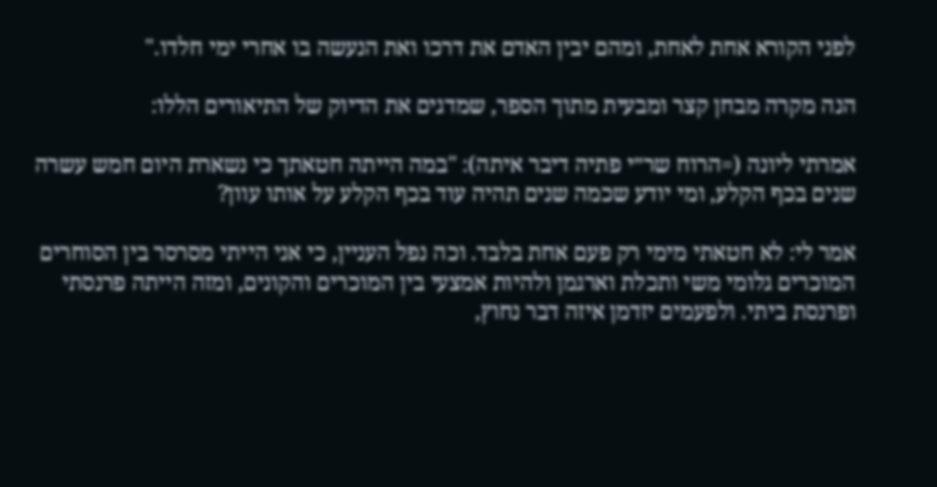לפני הקורא אחת לאחת, ומהם יבין האדם את דרכו ואת הנעשה בו אחרי ימי חלדו."

הנה מקרה מבחן קצר ומבעית מתוך הספר, שמדגים את הדיוק של התיאורים הללו:

אמרתי ליונה (=הרוח שר״י פתיה דיבר איתה): "במה הייתה חטאתך כי נשארת היום חמש עשרה שנים בכף הקלע, ומי יודע שכמה שנים תהיה עוד בכף הקלע על אותו עוון?

אמר לי: לא חטאתי מימי רק פעם אחת בלבד. וכה נפל העניין, כי אני הייתי מסרסר בין הסוחרים המוכרים גלומי משי ותכלת וארגמן ולהיות אמצעי בין המוכרים והקונים, ומזה הייתה פרנסתי ופרנסת ביתי. ולפעמים יזדמן איזה דבר נחוץ,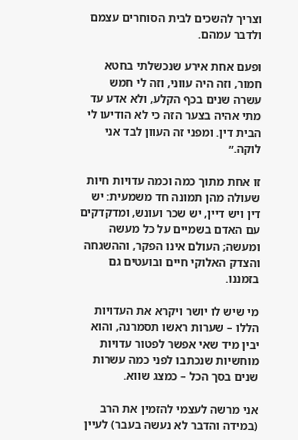וצריך להשכים לבית הסוחרים עצמם ולדבר עמהם.

ופעם אחת אירע שנכשלתי בחטא חמור, וזה היה עווני, וזה לי חמש עשרה שנים בכף הקלע, ולא אדע עד מתי אהיה בצער הזה כי לא הודיעו לי הבית דין. ומפני זה העוון לבד אני לוקה.״

זו אחת מתוך כמה וכמה עדויות חיות שעולה מהן תמונה חד משמעית: יש דין ויש דיין, יש שכר ועונש, ומדקדקים עם האדם בשמיים על כל מעשה ומעשה; העולם אינו הפקר, וההשגחה והצדק האלוקי חיים ובועטים גם בזמננו.

מי שיש לו יושר ויקרא את העדויות הללו – שערות ראשו תסמרנה, והוא יבין מיד שאי אפשר לפטור עדויות מוחשיות שנכתבו לפני כמה עשרות שנים בסך הכל – כמצג שווא.

אני מרשה לעצמי להזמין את הרב (במידה והדבר לא נעשה בעבר) לעיין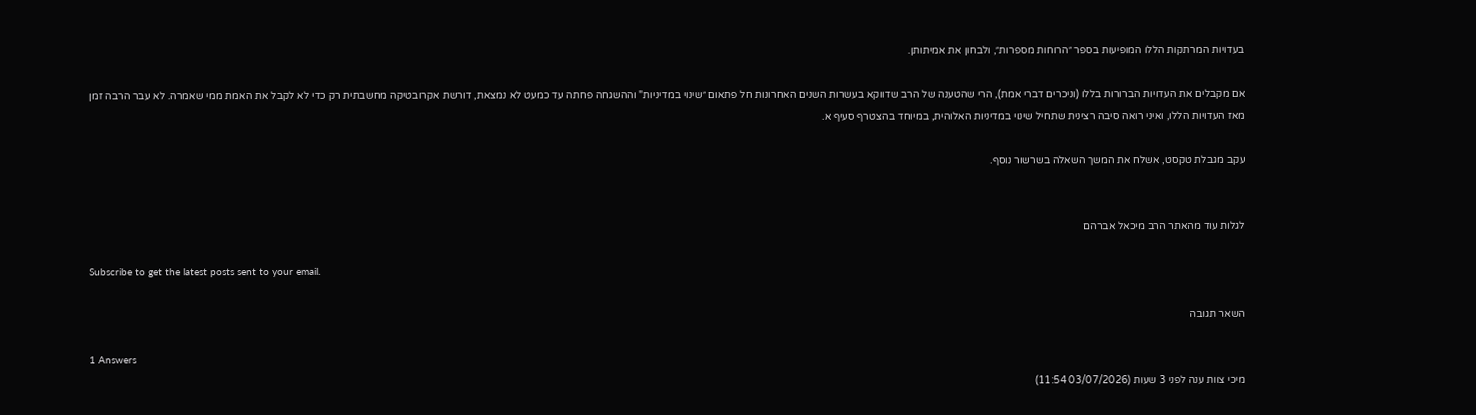בעדויות המרתקות הללו המופיעות בספר ״הרוחות מספרות״, ולבחון את אמיתותן.

אם מקבלים את העדויות הברורות בללו (וניכרים דברי אמת), הרי שהטענה של הרב שדווקא בעשרות השנים האחרונות חל פתאום ״שינוי במדיניות" וההשגחה פחתה עד כמעט לא נמצאת, דורשת אקרובטיקה מחשבתית רק כדי לא לקבל את האמת ממי שאמרה. לא עבר הרבה זמן מאז העדויות הללו, ואיני רואה סיבה רצינית שתחיל שינוי במדיניות האלוהית, במיוחד בהצטרף סעיף א.

עקב מגבלת טקסט, אשלח את המשך השאלה בשרשור נוסף.


לגלות עוד מהאתר הרב מיכאל אברהם

Subscribe to get the latest posts sent to your email.

השאר תגובה

1 Answers
מיכי צוות ענה לפני 3 שעות (03/07/2026 11:54)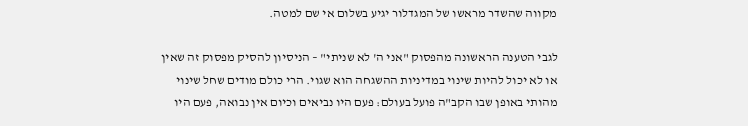מקווה שהשדר מראשו של המגדלור יגיע בשלום אי שם למטה.

לגבי הטענה הראשונה מהפסוק "אני ה' לא שניתי" – הניסיון להסיק מפסוק זה שאין או לא יכול להיות שינוי במדיניות ההשגחה הוא שגוי. הרי כולם מודים שחל שינוי מהותי באופן שבו הקב"ה פועל בעולם: פעם היו נביאים וכיום אין נבואה, פעם היו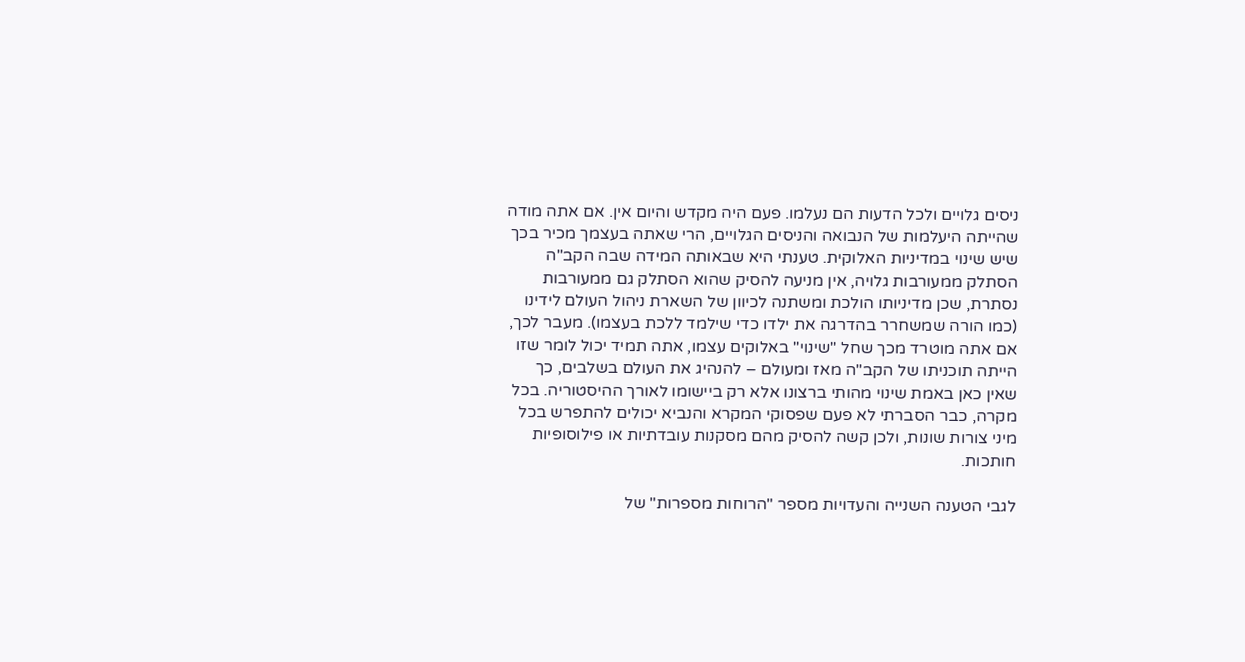ניסים גלויים ולכל הדעות הם נעלמו. פעם היה מקדש והיום אין. אם אתה מודה שהייתה היעלמות של הנבואה והניסים הגלויים, הרי שאתה בעצמך מכיר בכך שיש שינוי במדיניות האלוקית. טענתי היא שבאותה המידה שבה הקב"ה הסתלק ממעורבות גלויה, אין מניעה להסיק שהוא הסתלק גם ממעורבות נסתרת, שכן מדיניותו הולכת ומשתנה לכיוון של השארת ניהול העולם לידינו (כמו הורה שמשחרר בהדרגה את ילדו כדי שילמד ללכת בעצמו). מעבר לכך, אם אתה מוטרד מכך שחל "שינוי" באלוקים עצמו, אתה תמיד יכול לומר שזו הייתה תוכניתו של הקב"ה מאז ומעולם – להנהיג את העולם בשלבים, כך שאין כאן באמת שינוי מהותי ברצונו אלא רק ביישומו לאורך ההיסטוריה. בכל מקרה, כבר הסברתי לא פעם שפסוקי המקרא והנביא יכולים להתפרש בכל מיני צורות שונות, ולכן קשה להסיק מהם מסקנות עובדתיות או פילוסופיות חותכות.

לגבי הטענה השנייה והעדויות מספר "הרוחות מספרות" של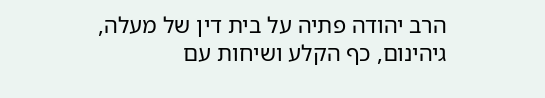הרב יהודה פתיה על בית דין של מעלה, גיהינום, כף הקלע ושיחות עם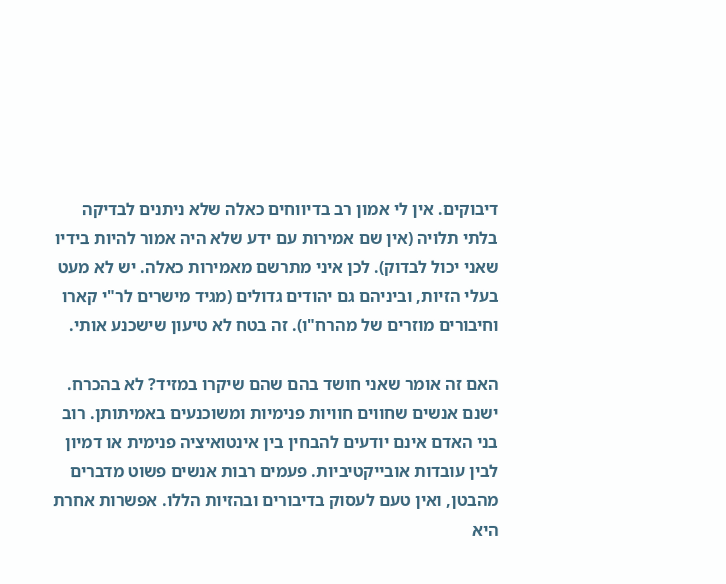דיבוקים. אין לי אמון רב בדיווחים כאלה שלא ניתנים לבדיקה בלתי תלויה (אין שם אמירות עם ידע שלא היה אמור להיות בידיו שאני יכול לבדוק). לכן איני מתרשם מאמירות כאלה. יש לא מעט בעלי הזיות, וביניהם גם יהודים גדולים (מגיד מישרים לר"י קארו וחיבורים מוזרים של מהרח"ו). זה בטח לא טיעון שישכנע אותי.

האם זה אומר שאני חושד בהם שהם שיקרו במזיד? לא בהכרח. ישנם אנשים שחווים חוויות פנימיות ומשוכנעים באמיתותן. רוב בני האדם אינם יודעים להבחין בין אינטואיציה פנימית או דמיון לבין עובדות אובייקטיביות. פעמים רבות אנשים פשוט מדברים מהבטן, ואין טעם לעסוק בדיבורים ובהזיות הללו. אפשרות אחרת היא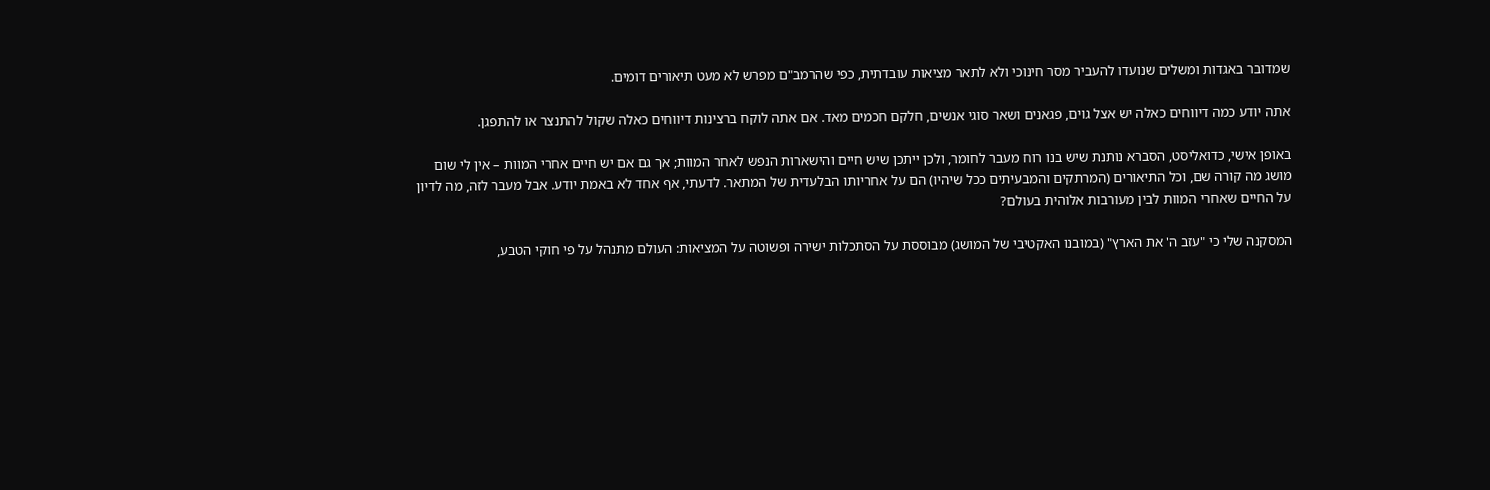שמדובר באגדות ומשלים שנועדו להעביר מסר חינוכי ולא לתאר מציאות עובדתית, כפי שהרמב"ם מפרש לא מעט תיאורים דומים.

אתה יודע כמה דיווחים כאלה יש אצל גוים, פגאנים ושאר סוגי אנשים, חלקם חכמים מאד. אם אתה לוקח ברצינות דיווחים כאלה שקול להתנצר או להתפגן.

באופן אישי, כדואליסט, הסברא נותנת שיש בנו רוח מעבר לחומר, ולכן ייתכן שיש חיים והישארות הנפש לאחר המוות; אך גם אם יש חיים אחרי המוות – אין לי שום מושג מה קורה שם, וכל התיאורים (המרתקים והמבעיתים ככל שיהיו) הם על אחריותו הבלעדית של המתאר. לדעתי, אף אחד לא באמת יודע. אבל מעבר לזה, מה לדיון על החיים שאחרי המוות לבין מעורבות אלוהית בעולם?

המסקנה שלי כי "עזב ה' את הארץ" (במובנו האקטיבי של המושג) מבוססת על הסתכלות ישירה ופשוטה על המציאות: העולם מתנהל על פי חוקי הטבע,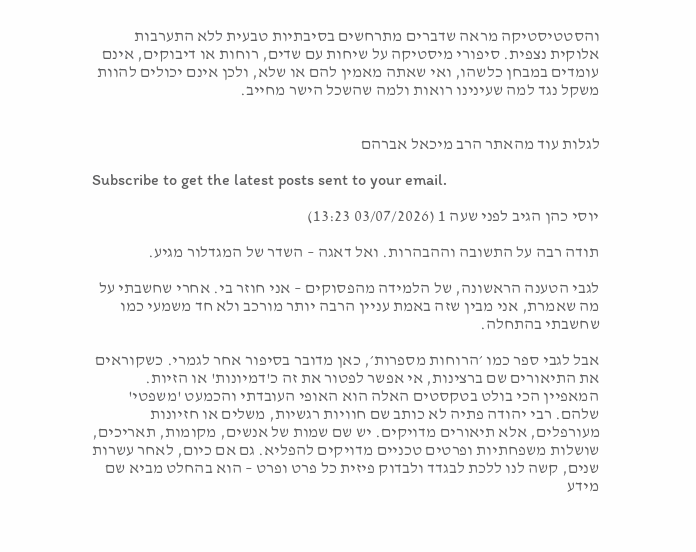והסטטיסטיקה מראה שדברים מתרחשים בסיבתיות טבעית ללא התערבות אלוקית נצפית. סיפורי מיסטיקה על שיחות עם שדים, רוחות או דיבוקים, אינם עומדים במבחן כלשהו, ואי שאתה מאמין להם או שלא, ולכן אינם יכולים להוות משקל נגד למה שעינינו רואות ולמה שהשכל הישר מחייב.


לגלות עוד מהאתר הרב מיכאל אברהם

Subscribe to get the latest posts sent to your email.

יוסי כהן הגיב לפני שעה 1 (03/07/2026 13:23)

תודה רבה על התשובה וההבהרות. ואל דאגה – השדר של המגדלור מגיע.

לגבי הטענה הראשונה, של הלמידה מהפסוקים – אני חוזר בי. אחרי שחשבתי על מה שאמרת, אני מבין שזה באמת עניין הרבה יותר מורכב ולא חד משמעי כמו שחשבתי בהתחלה.

אבל לגבי ספר כמו ׳הרוחות מספרות׳, כאן מדובר בסיפור אחר לגמרי. כשקוראים את התיאורים שם ברצינות, אי אפשר לפטור את זה כ'דמיונות' או הזיות.
המאפיין הכי בולט בטקסטים האלה הוא האופי העובדתי והכמעט 'משפטי' שלהם. רבי יהודה פתיה לא כותב שם חוויות רגשיות, משלים או חזיונות מעורפלים, אלא תיאורים מדויקים. יש שם שמות של אנשים, מקומות, תאריכים, שושלות משפחתיות ופרטים טכניים מדויקים להפליא. גם אם כיום, לאחר עשרות שנים, קשה לנו ללכת לבגדד ולבדוק פיזית כל פרט ופרט – הוא בהחלט מביא שם מידע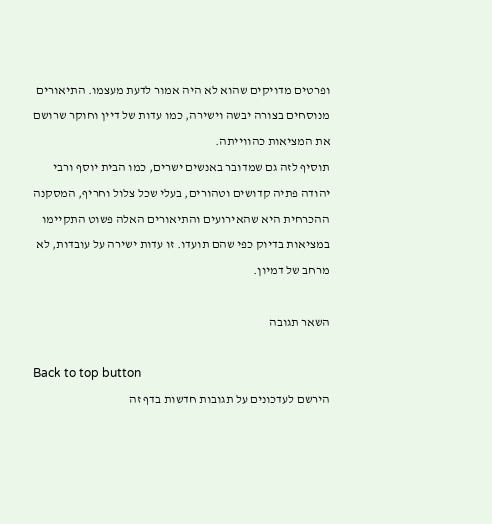ופרטים מדויקים שהוא לא היה אמור לדעת מעצמו. התיאורים מנוסחים בצורה יבשה וישירה, כמו עדות של דיין וחוקר שרושם את המציאות כהווייתה.
תוסיף לזה גם שמדובר באנשים ישרים, כמו הבית יוסף ורבי יהודה פתיה קדושים וטהורים, בעלי שכל צלול וחריף, המסקנה ההכרחית היא שהאירועים והתיאורים האלה פשוט התקיימו במציאות בדיוק כפי שהם תועדו. זו עדות ישירה על עובדות, לא מרחב של דמיון.

השאר תגובה

Back to top button
הירשם לעדכונים על תגובות חדשות בדף זה